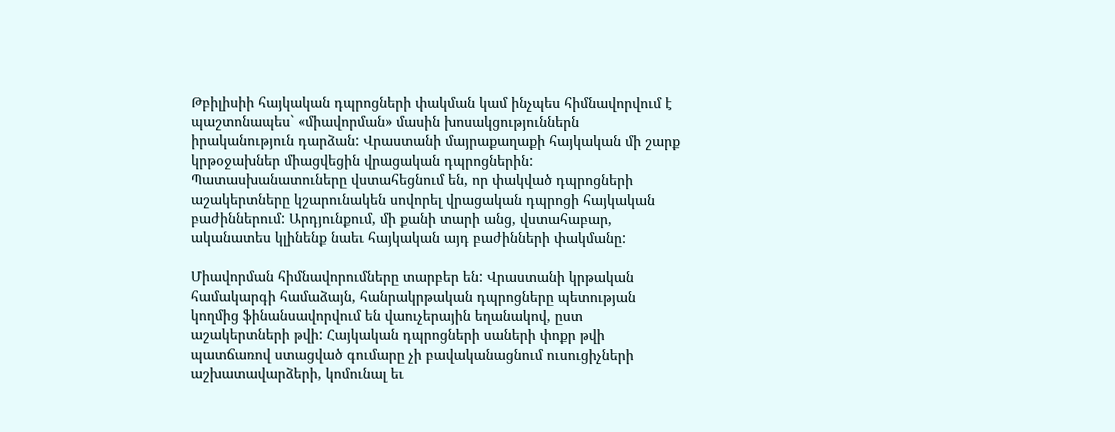Թբիլիսիի հայկական դպրոցների փակման կամ ինչպես հիմնավորվում է պաշտոնապես` «միավորման» մասին խոսակցություններն իրականություն դարձան: Վրաստանի մայրաքաղաքի հայկական մի շարք կրթօջախներ միացվեցին վրացական դպրոցներին: Պատասխանատուները վստահեցնում են, որ փակված դպրոցների աշակերտները կշարունակեն սովորել վրացական դպրոցի հայկական բաժիններում: Արդյունքում, մի քանի տարի անց, վստահաբար, ականատես կլինենք նաեւ հայկական այդ բաժինների փակմանը:

Միավորման հիմնավորումները տարբեր են: Վրաստանի կրթական համակարգի համաձայն, հանրակրթական դպրոցները պետության կողմից ֆինանսավորվում են վաուչերային եղանակով, ըստ աշակերտների թվի: Հայկական դպրոցների սաների փոքր թվի պատճառով ստացված գումարը չի բավականացնում ուսուցիչների աշխատավարձերի, կոմունալ եւ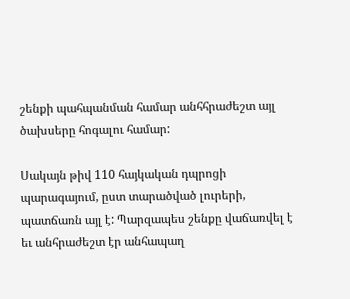շենքի պահպանման համար անհհրաժեշտ այլ ծախսերը հոգալու համար:

Սակայն թիվ 110 հայկական դպրոցի պարագայում, ըստ տարածված լուրերի, պատճառն այլ է: Պարզապես շենքը վաճառվել է եւ անհրաժեշտ էր անհապաղ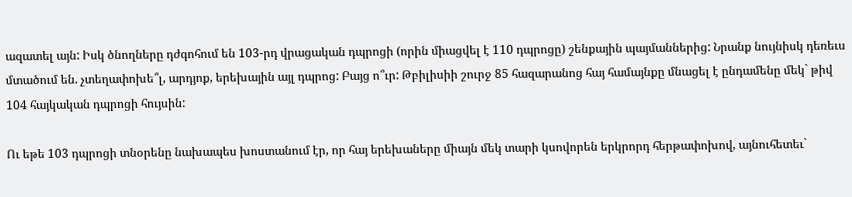ազատել այն: Իսկ ծնողները դժգոհում են 103-րդ վրացական դպրոցի (որին միացվել է 110 դպրոցը) շենքային պայմաններից: Նրանք նույնիսկ դեռեւս մտածում են. չտեղափոխե՞լ, արդյոք, երեխային այլ դպրոց: Բայց ո՞ւր: Թբիլիսիի շուրջ 85 հազարանոց հայ համայնքը մնացել է ընդամենը մեկ` թիվ 104 հայկական դպրոցի հույսին:

Ու եթե 103 դպրոցի տնօրենը նախապես խոստանում էր, որ հայ երեխաները միայն մեկ տարի կսովորեն երկրորդ հերթափոխով, այնուհետեւ`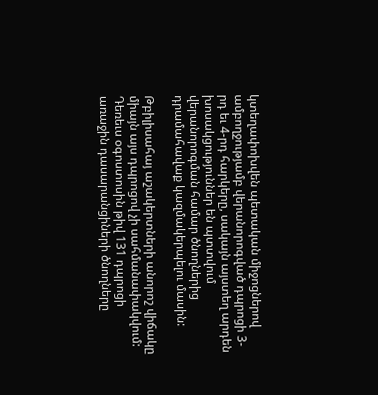կտեղափոխվեն պետական միջոցներով ամբողջությամբ վերանորոգված դպրոցի 3-րդ եւ 4-րդ հարկերը, սակայն այստեղ արդեն խոսակցություններ են պտտվում վերանորոգման համար ծնողներից դրամահավաք կազմակերպելու մասին:

Թբիլիսահայ աշակերտների անորոշ վիճակը միայն այս դպրոցով չի սահմանափակվում: Դեռեւս օգոստոսին թիվ 131 դպրոցի առաջին դասարանցիների ծնողները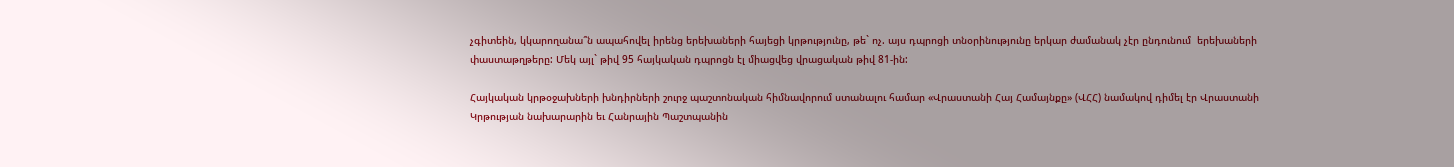չգիտեին, կկարողանա՞ն ապահովել իրենց երեխաների հայեցի կրթությունը, թե` ոչ. այս դպրոցի տնօրինությունը երկար ժամանակ չէր ընդունում  երեխաների փաստաթղթերը: Մեկ այլ` թիվ 95 հայկական դպրոցն էլ միացվեց վրացական թիվ 81-ին:

Հայկական կրթօջախների խնդիրների շուրջ պաշտոնական հիմնավորում ստանալու համար «Վրաստանի Հայ Համայնքը» (ՎՀՀ) նամակով դիմել էր Վրաստանի Կրթության նախարարին եւ Հանրային Պաշտպանին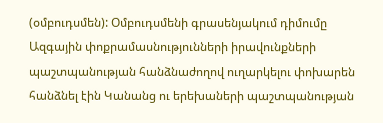(օմբուդսմեն): Օմբուդսմենի գրասենյակում դիմումը Ազգային փոքրամասնությունների իրավունքների պաշտպանության հանձնաժողով ուղարկելու փոխարեն հանձնել էին Կանանց ու երեխաների պաշտպանության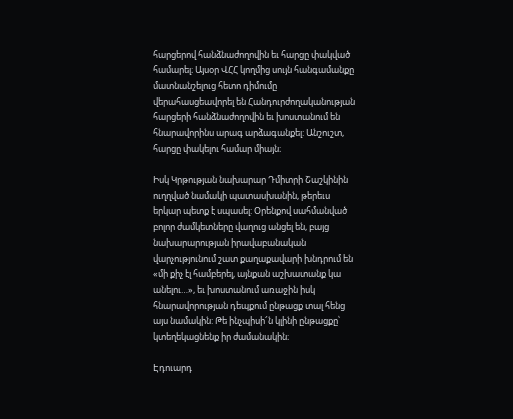հարցերով հանձնաժողովին եւ հարցը փակված համարել։ Այսօր ՎՀՀ կողմից սույն հանգամանքը մատնանշելուց հետո դիմումը վերահասցեավորել են Հանդուրժողականության հարցերի հանձնաժողովին եւ խոստանում են հնարավորինս արագ արձագանքել: Անշուշտ, հարցը փակելու համար միայն։

Իսկ Կրթության նախարար Դմիտրի Շաշկինին ուղղված նամակի պատասխանին, թերեւս երկար պետք է սպասել: Օրենքով սահմանված բոլոր ժամկետները վաղուց անցել են, բայց նախարարության իրավաբանական վարչությունում շատ քաղաքավարի խնդրում են «մի քիչ էլ համբերել, այնքան աշխատանք կա անելու…», եւ խոստանում առաջին իսկ հնարավորության դեպքում ընթացք տալ հենց այս նամակին: Թե ինչպիսի՜ն կլինի ընթացքը՝ կտեղեկացնենք իր ժամանակին։

Էդուարդ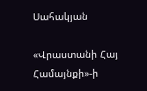Սահակյան

«Վրաստանի Հայ Համայնքի»-ի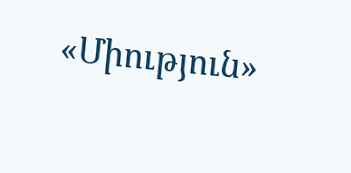«Միություն»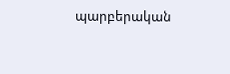պարբերական